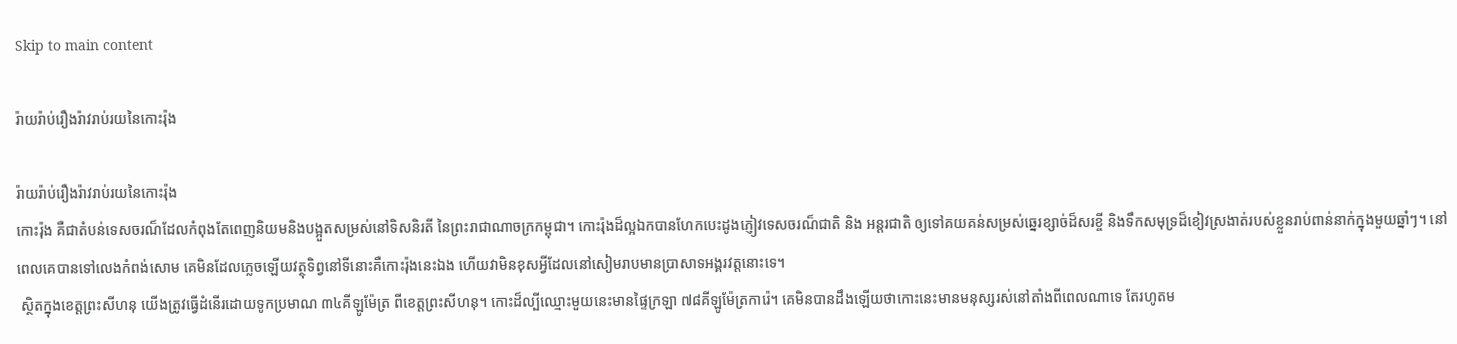Skip to main content

រ៉ាយរ៉ាប់រឿងរ៉ាវរាប់រយនៃកោះរ៉ុង

រ៉ាយរ៉ាប់រឿងរ៉ាវរាប់រយនៃកោះរ៉ុង
កោះរ៉ុង គឺជាតំបន់ទេសចរណ៏ដែលកំពុងតែពេញនិយមនិងបង្អួតសម្រស់នៅទិសនិរតី នៃព្រះរាជាណាចក្រកម្ពុជា។ កោះរ៉ុងដ៏ល្អឯកបានហែកបេះដូងភ្ញៀវទេសចរណ៏ជាតិ និង អន្តរជាតិ ឲ្យទៅគយគន់សម្រស់ឆ្នេរខ្សាច់ដ៏សរខ្ចី និងទឹកសមុទ្រដ៏ខៀវស្រងាត់របស់ខ្លួនរាប់ពាន់នាក់ក្នុងមួយឆ្នាំៗ។ នៅពេលគេបានទៅលេងកំពង់សោម គេមិនដែលភ្លេចឡើយវត្ថុទិព្វនៅទីនោះគឺកោះរ៉ុងនេះឯង ហើយវាមិនខុសអ្វីដែលនៅសៀមរាបមានប្រាសាទអង្គរវត្តនោះទេ។
 ស្ថិតក្នុងខេត្តព្រះសីហនុ យើងត្រូវធ្វើដំនើរដោយទូកប្រមាណ ៣៤គីឡូម៉ែត្រ ពីខេត្តព្រះសីហនុ។ កោះដ៏ល្បីឈ្មោះមួយនេះមានផ្ទៃក្រឡា ៧៨គីឡូម៉ែត្រការ៉េ។ គេមិនបានដឹងឡើយថាកោះនេះមានមនុស្សរស់នៅតាំងពីពេលណាទេ តែរហូតម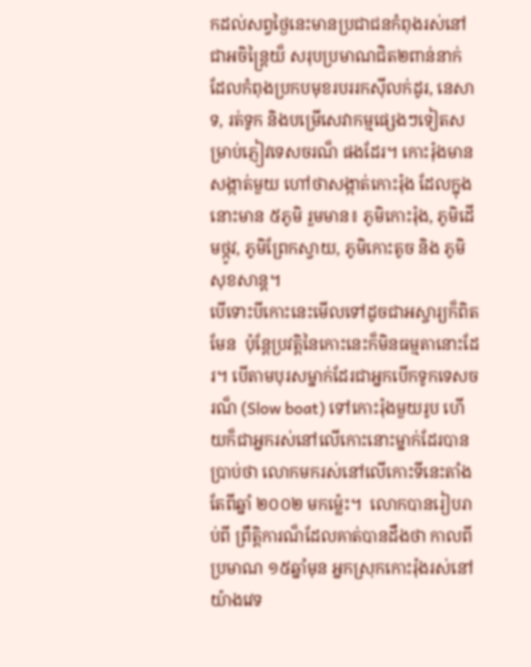កដល់សព្វថ្ងៃនេះមានប្រជាជនកំពុងរស់នៅជាអចិន្រ្តៃយ៏ សរុបប្រមាណជិត២ពាន់នាក់ ដែលកំពុងប្រកបមុខរបររកស៊ីលក់ដូរ, នេសាទ, រត់ទូក និងបម្រើសេវាកម្មផ្សេងៗទៀតសម្រាប់ភ្ញៀវទេសចរណ៏ ផងដែរ។ កោះរ៉ុងមានសង្កាត់មួយ ហៅថាសង្កាត់កោះរ៉ុង ដែលក្នុងនោះមាន ៥ភូមិ រួមមាន៖ ភូមិកោះរ៉ុង, ភូមិដើមថ្កូវ, ភូមិព្រែកស្វាយ, ភូមិកោះតូច និង ភូមិសុខសាន្ត។
បើទោះបីកោះនេះមើលទៅដូចជាអស្ចារ្យក៏ពិតមែន  ប៉ុន្តែប្រវត្តិនៃកោះនេះក៏មិនធម្មតានោះដែរ។ បើតាមបុរសម្នាក់ដែរជាអ្នកបើកទូកទេសចរណ៏ (Slow boat) ទៅកោះរ៉ុងមួយរូប ហើយក៏ជាអ្នករស់នៅលើកោះនោះម្នាក់ដែរបានប្រាប់ថា លោកមករស់នៅលើកោះទីនេះតាំងតែពីឆ្នាំ ២០០២ មកម្ល៉េះ។  លោកបានរៀបរាប់ពី ព្រឹត្តិការណ៏ដែលគាត់បានដឹងថា កាលពីប្រមាណ ១៥ឆ្នាំមុន អ្នកស្រុកកោះរ៉ុងរស់នៅយ៉ាងវេទ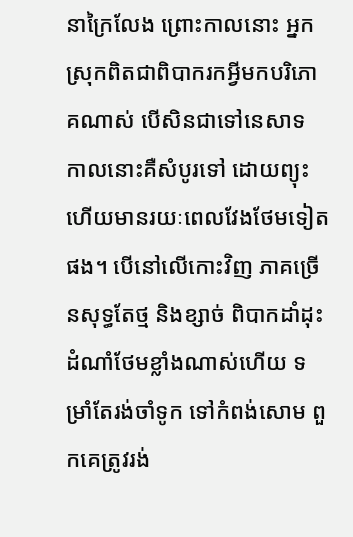នាក្រៃលែង ព្រោះកាលនោះ អ្នកស្រុកពិតជាពិបាករកអ្វីមកបរិភោគណាស់ បើសិនជាទៅនេសាទ កាលនោះគឺសំបូរទៅ ដោយព្យុះ ហើយមានរយៈពេលវែងថែមទៀតផង។ បើនៅលើកោះវិញ ភាគច្រើនសុទ្ធតែថ្ម និងខ្សាច់ ពិបាកដាំដុះដំណាំថែមខ្លាំងណាស់ហើយ ទម្រាំតែរង់ចាំទូក ទៅកំពង់សោម ពួកគេត្រូវរង់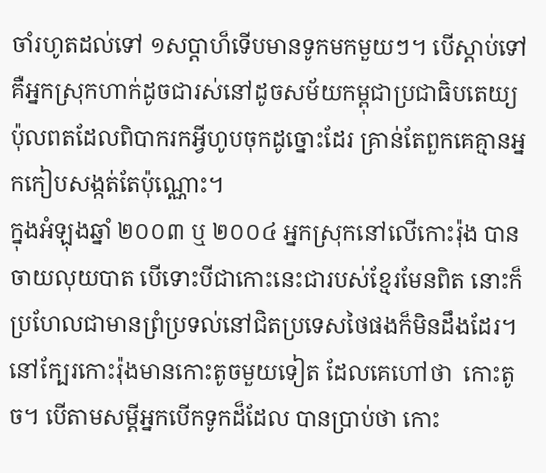ចាំរហូតដល់ទៅ ១សប្តាហ៏ទើបមានទូកមកមួយៗ។ បើស្តាប់ទៅគឺអ្នកស្រុកហាក់ដូចជារស់នៅដូចសម័យកម្ពុជាប្រជាធិបតេយ្យ ប៉ុលពតដែលពិបាករកអ្វីហូបចុកដូច្នោះដែរ គ្រាន់តែពួកគេគ្មានអ្នកកៀបសង្កត់តែប៉ុណ្ណោះ។
ក្នុងអំឡុងឆ្នាំ ២០០៣ ឬ ២០០៤ អ្នកស្រុកនៅលើកោះរ៉ុង បានចាយលុយបាត បើទោះបីជាកោះនេះជារបស់ខ្មែរមែនពិត នោះក៏ប្រហែលជាមានព្រំប្រទល់នៅជិតប្រទេសថៃផងក៏មិនដឹងដែរ។ នៅក្បែរកោះរ៉ុងមានកោះតូចមួយទៀត ដែលគេហៅថា  កោះតូច។ បើតាមសម្តីអ្នកបើកទូកដ៏ដែល បានប្រាប់ថា កោះ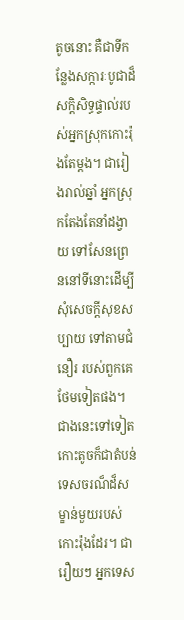តូចនោះ គឺជាទីកន្លែងសក្ការៈបូជាដ៏សក្តិសិទ្ធផ្ទាល់របស់អ្នកស្រុកកោះរ៉ុងតែម្តង។ ជារៀងរាល់ឆ្នាំ អ្នកស្រុកតែងតែនាំដង្វាយ ទៅសែនព្រេននៅទីនោះដើម្បីសុំសេចក្តីសុខសប្បាយ ទៅតាមជំនឿរ របស់ពួកគេថែមទៀតផង។  ជាងនេះទៅទៀត កោះតូចក៏ជាតំបន់ទេសចរណ៏ដ៏សម្ខាន់មួយរបស់កោះរ៉ុងដែរ។ ជារឿយៗ អ្នកទេស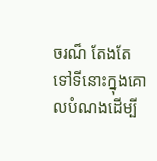ចរណ៏ តែងតែទៅទីនោះក្នុងគោលបំណងដើម្បី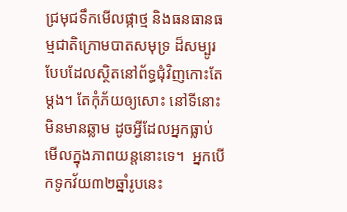ជ្រមុជទឹកមើលផ្កាថ្ម និងធនធានធម្មជាតិក្រោមបាតសមុទ្រ ដ៏សម្បូរបែបដែលស្ថិតនៅព័ទ្ធជុំវិញកោះតែម្តង។ តែកុំភ័យឲ្យសោះ នៅទីនោះមិនមានឆ្លាម ដូចអ្វីដែលអ្នកធ្លាប់មើលក្នុងភាពយន្តនោះទេ។  អ្នកបើកទូកវ័យ៣២ឆ្នាំរូបនេះ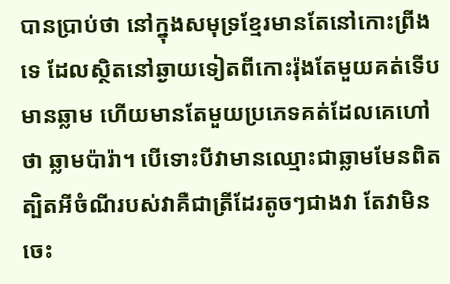បានប្រាប់ថា នៅក្នុងសមុទ្រខ្មែរមានតែនៅកោះព្រីងទេ ដែលស្ថិតនៅឆ្ងាយទៀតពីកោះរ៉ុងតែមួយគត់ទើបមានឆ្លាម ហើយមានតែមួយប្រភេទគត់ដែលគេហៅថា ឆ្លាមប៉ារ៉ា។ បើទោះបីវាមានឈ្មោះជាឆ្លាមមែនពិត ត្បិតអីចំណីរបស់វាគឺជាត្រីដែរតូចៗជាងវា តែវាមិនចេះ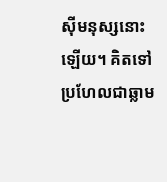ស៊ីមនុស្សនោះឡើយ។ គិតទៅប្រហែលជាឆ្លាម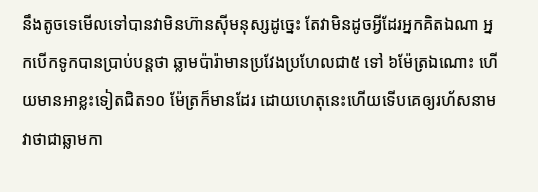នឹងតូចទេមើលទៅបានវាមិនហ៊ានស៊ីមនុស្សដូច្នេះ តែវាមិនដូចអ្វីដែរអ្នកគិតឯណា អ្នកបើកទូកបានប្រាប់បន្តថា ឆ្លាមប៉ារ៉ាមានប្រវែងប្រហែលជា៥ ទៅ ៦ម៉ែត្រឯណោះ ហើយមានអាខ្លះទៀតជិត១០ ម៉ែត្រក៏មានដែរ ដោយហេតុនេះហើយទើបគេឲ្យរហ័សនាមវាថាជាឆ្លាមកា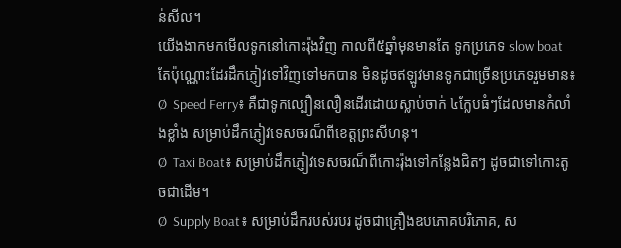ន់សីល។
យើងងាកមកមើលទូកនៅកោះរ៉ុងវិញ កាលពី៥ឆ្នាំមុនមានតែ ទូកប្រភេទ slow boat តែប៉ុណ្ណោះដែរដឹកភ្ញៀវទៅវិញទៅមកបាន មិនដូចឥឡូវមានទូកជាច្រើនប្រភេទរួមមាន៖
Ø  Speed Ferry៖ គឺជាទូកល្បឿនលឿនដើរដោយស្លាប់ចាក់ ៤ក្លែបធំៗដែលមានកំលាំងខ្លាំង សម្រាប់ដឹកភ្ញៀវទេសចរណ៏ពីខេត្តព្រះសីហនុ។
Ø  Taxi Boat៖ សម្រាប់ដឹកភ្ញៀវទេសចរណ៏ពីកោះរ៉ុងទៅកន្លែងជិតៗ ដូចជាទៅកោះតូចជាដើម។
Ø  Supply Boat៖ សម្រាប់ដឹករបស់របរ ដូចជាគ្រឿងឧបភោគបរិភោគ, ស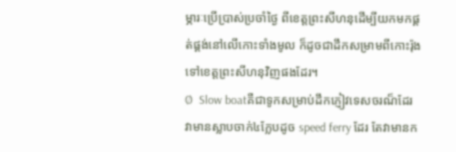ម្ភារៈប្រើប្រាស់ប្រចាំថ្ងៃ ពីខេត្តព្រះសីហនុដើម្បីយកមកផ្គត់ផ្គង់នៅលើកោះទាំងមូល ក៏ដូចជាដឹកសម្រាមពីកោះរ៉ុងទៅខេត្តព្រះសីហនុវិញផងដែរ។
Ø  Slow boatគឺជាទូកសម្រាប់ដឹកភ្ញៀវទេសចរណ៏ដែរ វាមានស្លាបចាក់៤ក្លែបដូច speed ferry ដែរ តែវាមានក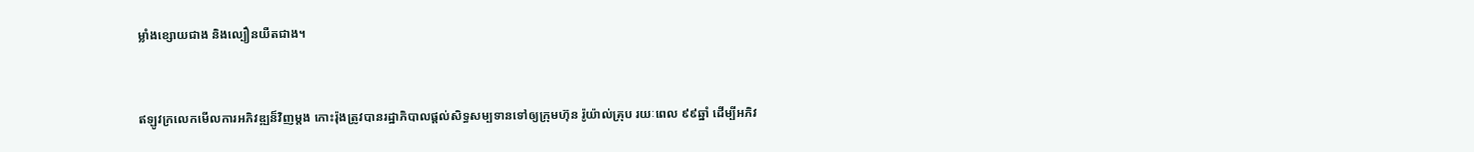ម្លាំងខ្សោយជាង និងល្បឿនយឺតជាង។


ឥឡូវក្រលេកមើលការអភិវឌ្ឍន៏វិញម្តង កោះរ៉ុងត្រូវបានរដ្ឋាភិបាលផ្តល់សិទ្ធសម្បទានទៅឲ្យក្រុមហ៊ុន រ៉ូយ៉ាល់គ្រុប រយៈពេល ៩៩ឆ្នាំ ដើម្បីអភិវ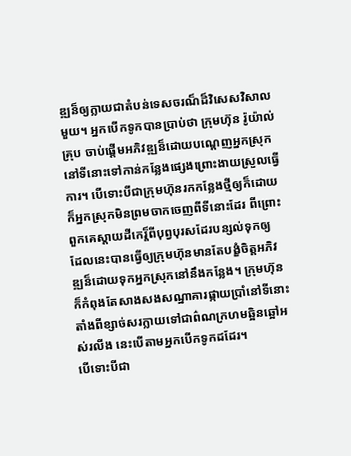ឌ្ឍន៏ឲ្យក្លាយជាតំបន់ទេសចរណ៏ដ៏វិសេសវិសាលមួយ។ អ្នកបើកទូកបានប្រាប់ថា ក្រុមហ៊ុន រ៉ូយ៉ាល់គ្រុប ចាប់ផ្តើមអភិវឌ្ឍន៏ដោយបណ្តេញអ្នកស្រុកនៅទីនោះទៅកាន់កន្លែងផ្សេងព្រោះងាយស្រួលធ្វើការ។ បើទោះបីជាក្រុមហ៊ុនរកកន្លែងថ្មីឲ្យក៏ដោយ ក៏អ្នកស្រុកមិនព្រមចាកចេញពីទីនោះដែរ ពីព្រោះពួកគេស្តាយដីកេរ្ត៏ពីបុព្វបុរសដែរបន្សល់ទុកឲ្យ ដែលនេះបានធ្វើឲ្យក្រុមហ៊ុនមានតែបង្ខំចិត្តអភិវឌ្ឍន៏ដោយទុកអ្នកស្រុកនៅនឹងកន្លែង។ ក្រុមហ៊ុនក៏កំពុងតែសាងសងសណ្ឋាគារផ្កាយប្រាំនៅទីនោះ តាំងពីខ្សាច់សរក្លាយទៅជាព៌ណក្រហមឆ្អិនឆ្អៅអស់រលីង នេះបើតាមអ្នកបើកទូកដដែរ។
បើទោះបីជា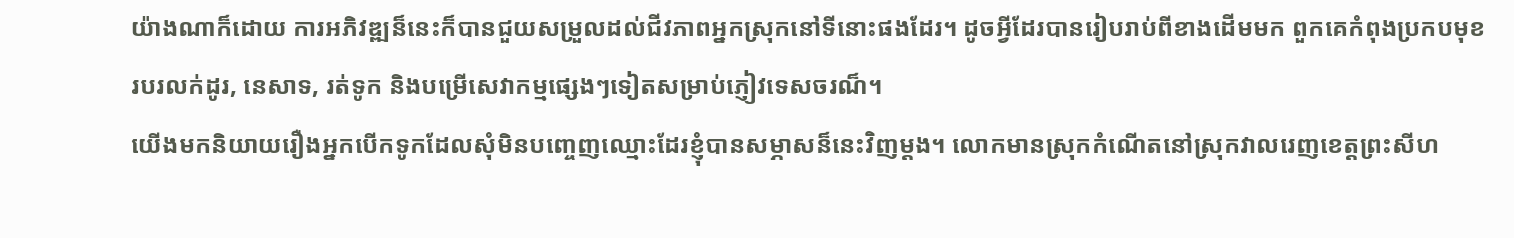យ៉ាងណាក៏ដោយ ការអភិវឌ្ឍន៏នេះក៏បានជួយសម្រួលដល់ជីវភាពអ្នកស្រុកនៅទីនោះផងដែរ។ ដូចអ្វីដែរបានរៀបរាប់ពីខាងដើមមក ពួកគេកំពុងប្រកបមុខរបរលក់ដូរ, នេសាទ, រត់ទូក និងបម្រើសេវាកម្មផ្សេងៗទៀតសម្រាប់ភ្ញៀវទេសចរណ៏។
យើងមកនិយាយរឿងអ្នកបើកទូកដែលសុំមិនបញ្ចេញឈ្មោះដែរខ្ញុំបានសម្ភាសន៏នេះវិញម្តង។ លោកមានស្រុកកំណើតនៅស្រុកវាលរេញខេត្តព្រះសីហ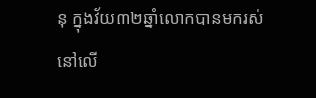នុ ក្នុងវ័យ៣២ឆ្នាំលោកបានមករស់នៅលើ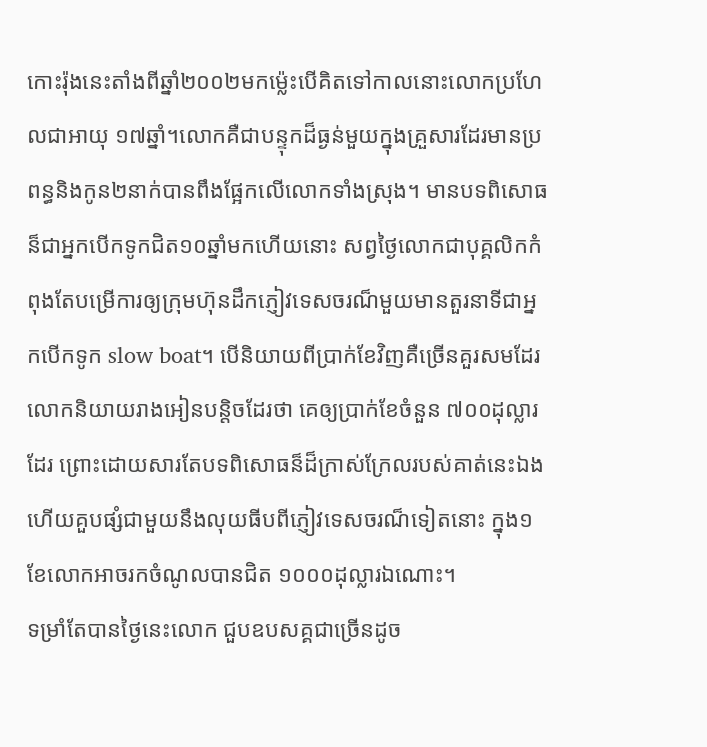កោះរ៉ុងនេះតាំងពីឆ្នាំ២០០២មកម្ល៉េះបើគិតទៅកាលនោះលោកប្រហែលជាអាយុ ១៧ឆ្នាំ។លោកគឺជាបន្ទុកដ៏ធ្ងន់មួយក្នុងគ្រួសារដែរមានប្រពន្ធនិងកូន២នាក់បានពឹងផ្អែកលើលោកទាំងស្រុង។ មានបទពិសោធន៏ជាអ្នកបើកទូកជិត១០ឆ្នាំមកហើយនោះ សព្វថ្ងៃលោកជាបុគ្គលិកកំពុងតែបម្រើការឲ្យក្រុមហ៊ុនដឹកភ្ញៀវទេសចរណ៏មួយមានតួរនាទីជាអ្នកបើកទូក slow boat។ បើនិយាយពីប្រាក់ខែវិញគឺច្រើនគួរសមដែរ លោកនិយាយរាងអៀនបន្តិចដែរថា គេឲ្យប្រាក់ខែចំនួន ៧០០ដុល្លារដែរ ព្រោះដោយសារតែបទពិសោធន៏ដ៏ក្រាស់ក្រែលរបស់គាត់នេះឯង ហើយគួបផ្សំជាមួយនឹងលុយធីបពីភ្ញៀវទេសចរណ៏ទៀតនោះ ក្នុង១ខែលោកអាចរកចំណូលបានជិត ១០០០ដុល្លារឯណោះ។
ទម្រាំតែបានថ្ងៃនេះលោក ជួបឧបសគ្គជាច្រើនដូច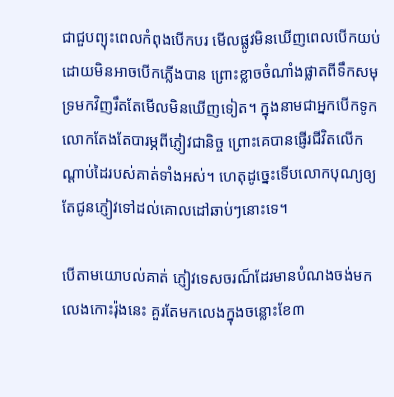ជាជួបព្យុះពេលកំពុងបើកបរ មើលផ្លូវមិនឃើញពេលបើកយប់ ដោយមិនអាចបើកភ្លើងបាន ព្រោះខ្លាចចំណាំងផ្លាតពីទឹកសមុទ្រមកវិញរឹតតែមើលមិនឃើញទៀត។ ក្នុងនាមជាអ្នកបើកទូក លោកតែងតែបារម្ភពីភ្ញៀវជានិច្ច ព្រោះគេបានផ្ញើរជីវិតលើកណ្តាប់ដៃរបស់គាត់ទាំងអស់។ ហេតុដូច្នេះទើបលោកបុណ្យឲ្យតែជូនភ្ញៀវទៅដល់គោលដៅឆាប់ៗនោះទេ។

បើតាមយោបល់គាត់ ភ្ញៀវទេសចរណ៏ដែរមានបំណងចង់មកលេងកោះរ៉ុងនេះ គួរតែមកលេងក្នុងចន្លោះខែ៣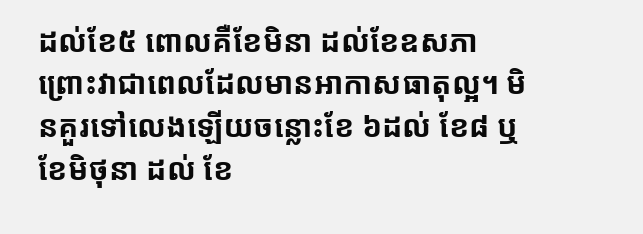ដល់ខែ៥ ពោលគឺខែមិនា ដល់ខែឧសភា ព្រោះវាជាពេលដែលមានអាកាសធាតុល្អ។ មិនគួរទៅលេងឡើយចន្លោះខែ ៦ដល់ ខែ៨ ឬ ខែមិថុនា ដល់ ខែ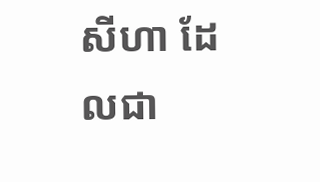សីហា ដែលជា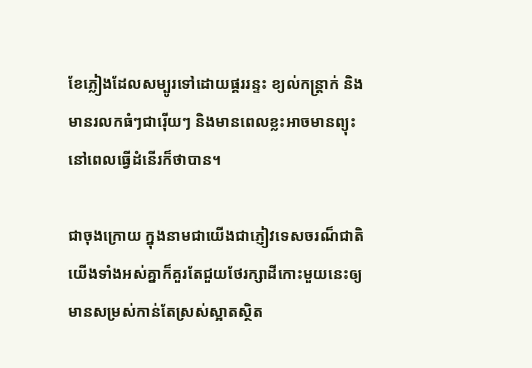ខែភ្លៀងដែលសម្បូរទៅដោយផ្គររន្ទះ ខ្យល់កន្ត្រាក់ និងមានរលកធំៗជារ៉ើយៗ និងមានពេលខ្លះអាចមានព្យុះនៅពេលធ្វើដំនើរក៏ថាបាន។

ជាចុងក្រោយ ក្នុងនាមជាយើងជាភ្ញៀវទេសចរណ៏ជាតិ យើងទាំងអស់គ្នាក៏គួរតែជួយថែរក្សាដីកោះមួយនេះឲ្យមានសម្រស់កាន់តែស្រស់ស្អាតស្ថិត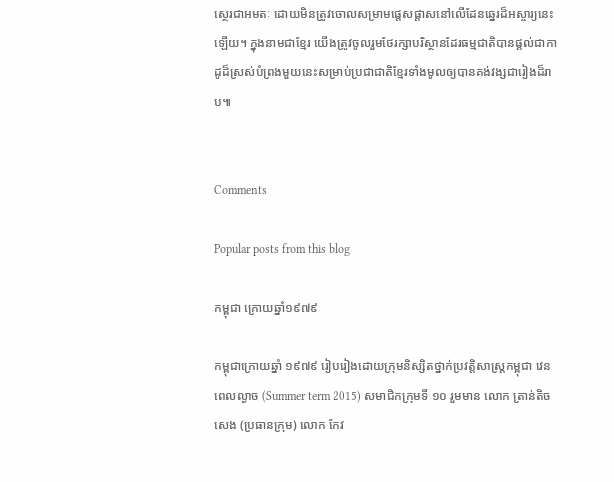ស្ថេរជាអមតៈ ដោយមិនត្រូវចោលសម្រាមផ្តេសផ្តាសនៅលើដែនឆ្នេរដ៏អស្ចារ្យនេះឡើយ។ ក្នុងនាមជាខ្មែរ យើងត្រូវចូលរួមថែរក្សាបរិស្ថានដែរធម្មជាតិបានផ្តល់ជាកាដូដ៏ស្រស់បំព្រងមួយនេះសម្រាប់ប្រជាជាតិខ្មែរទាំងមូលឲ្យបានគង់វង្សជារៀងដ៏រាប៕


Comments

Popular posts from this blog

កម្ពុជា ក្រោយឆ្នាំ១៩៧៩

កម្ពុជាក្រោយឆ្នាំ ១៩៧៩ រៀបរៀងដោយក្រុមនិស្សិតថ្នាក់ប្រវត្តិសាស្រ្តកម្ពុជា វេនពេលល្ងាច (Summer term 2015) សមាជិកក្រុមទី ១០ រួមមាន លោក ត្រាន់តិចសេង (ប្រធានក្រុម) លោក កែវ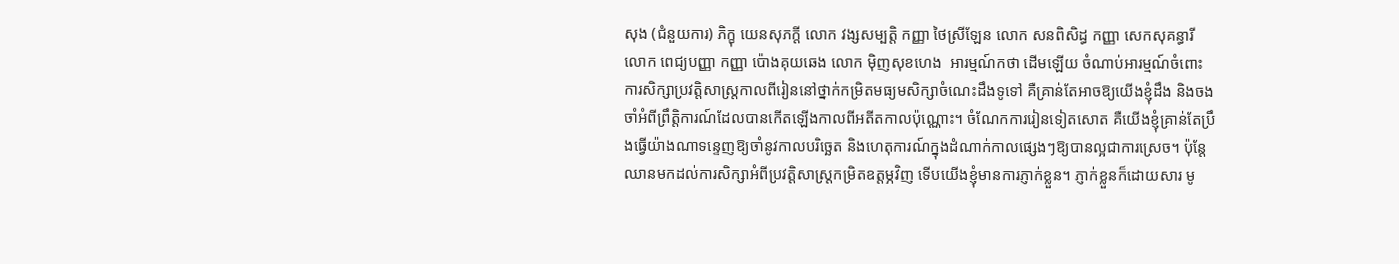សុង (ជំនួយការ) ភិក្ខុ យេនសុភក្តី លោក វង្សសម្បត្តិ កញ្ញា ថៃស្រីឡែន លោក សនពិសិដ្ធ កញ្ញា សេកសុគន្ធារី លោក ពេជ្យបញ្ញា កញ្ញា ប៉ោងគុយឆេង លោក ម៉ិញសុខហេង  អារម្មណ៍កថា ដើមឡើយ ចំណាប់អារម្មណ៍ចំពោះការសិក្សាប្រវត្តិសាស្រ្តកាលពីរៀននៅថ្នាក់កម្រិតមធ្យមសិក្សាចំណេះដឹងទូទៅ គឺគ្រាន់តែអាចឱ្យយើងខ្ញុំដឹង និងចងចាំអំពីព្រឹត្តិការណ៍ដែលបានកើតឡើងកាលពីអតីតកាលប៉ុណ្ណោះ។ ចំណែកការរៀនទៀតសោត គឺយើងខ្ញុំគ្រាន់តែប្រឹងធ្វើយ៉ាងណាទន្ទេញឱ្យចាំនូវកាលបរិច្ឆេត និងហេតុការណ៍ក្នុងដំណាក់កាលផ្សេងៗឱ្យបានល្អជាការស្រេច។ ប៉ុន្តែ ឈានមកដល់ការសិក្សាអំពីប្រវត្តិសាស្រ្តកម្រិតឧត្តម្ភវិញ ទើបយើងខ្ញុំមានការភ្ញាក់ខ្លួន។ ភ្ញាក់ខ្លួនក៏ដោយសារ មូ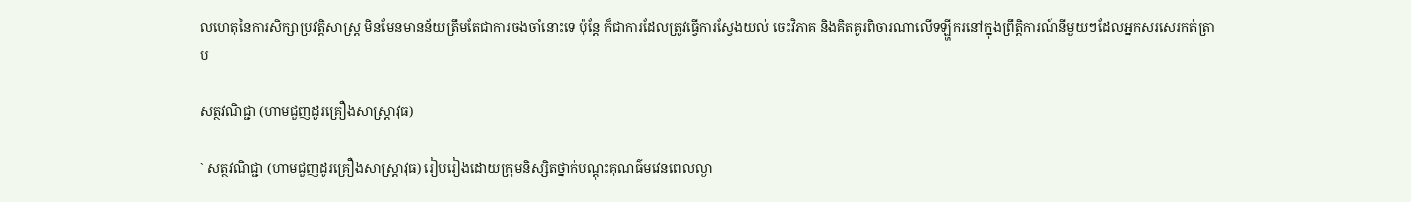លហេតុនៃការសិក្សាប្រវត្តិសាស្រ្ត មិនមែនមានន័យត្រឹមតែជាការចងចាំនោះទេ ប៉ុន្តែ ក៏ជាការដែលត្រូវធ្វើការស្វែងយល់ ចេះវិភាគ និងគិតគូរពិចារណាលើទឡ្ហីករនៅក្នុងព្រឹត្តិការណ៍នីមួយៗដែលអ្នកសរសេរកត់ត្រាប

សត្ថវណិជ្ជា (ហាមជួញដូរគ្រឿងសាស្រ្តាវុធ)

` សត្ថវណិជ្ជា (ហាមជួញដូរគ្រឿងសាស្រ្តាវុធ) រៀបរៀងដោយក្រុមនិស្សិតថ្នាក់បណ្តុះគុណធ៌មវេនពេលល្ងា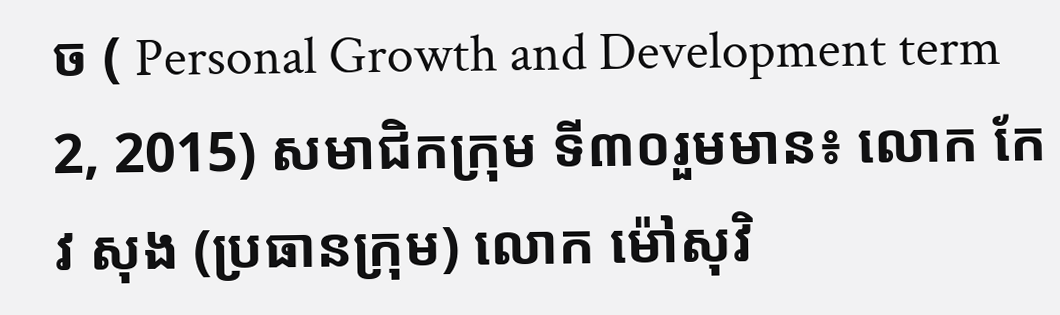ច ( Personal Growth and Development term 2, 2015) សមាជិកក្រុម ទី៣០រួមមាន៖ លោក កែវ សុង (ប្រធានក្រុម) លោក ម៉ៅសុវិ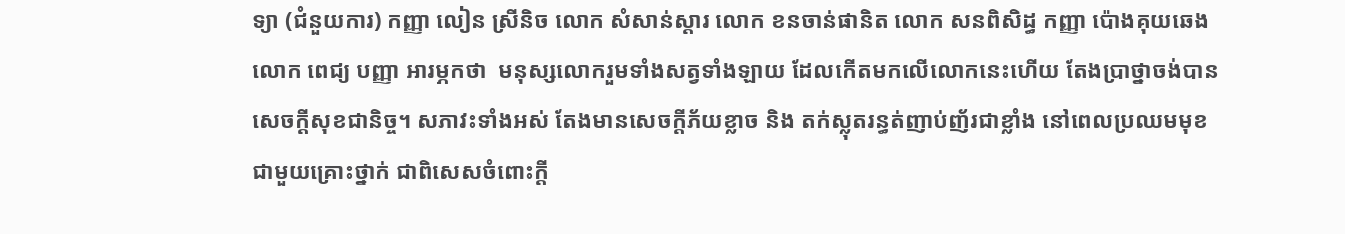ទ្យា (ជំនួយការ) កញ្ញា លៀន ស្រីនិច លោក សំសាន់ស្តារ លោក ខនចាន់ផានិត លោក សនពិសិដ្ធ កញ្ញា ប៉ោងគុយឆេង លោក ពេជ្យ បញ្ញា អារម្ភកថា  មនុស្សលោករួមទាំងសត្វទាំងឡាយ ដែលកើតមកលើលោកនេះហើយ តែងប្រាថ្នាចង់បានសេចក្តីសុខជានិច្ច។ សភាវះទាំងអស់ តែងមានសេចក្តីភ័យខ្លាច និង តក់ស្លុតរន្ធត់ញាប់ញ័រជាខ្លាំង នៅពេលប្រឈមមុខជាមួយគ្រោះថ្នាក់ ជាពិសេសចំពោះក្តី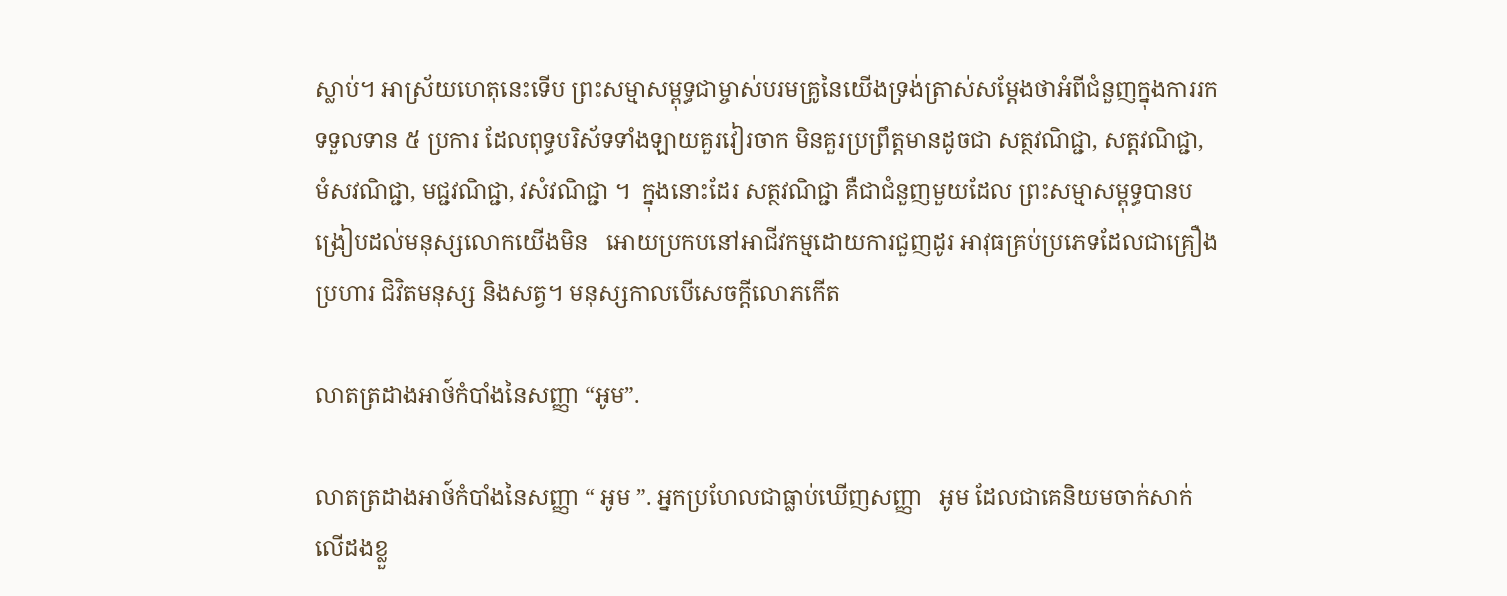ស្លាប់។ អាស្រ័យហេតុនេះទើប ព្រះសម្មាសម្ពុទ្ធជាម្ចាស់បរមគ្រូនៃយើងទ្រង់ត្រាស់សម្តែងថាអំពីជំនួញក្នុងការរកទទួលទាន ៥ ប្រការ ដែលពុទ្ធបរិស័ទទាំងឡាយគួរវៀរចាក មិនគួរប្រព្រឹត្តមានដូចជា សត្ថវណិជ្ជា, សត្តវណិជ្ជា, មំសវណិជ្ជា, មជ្ជវណិជ្ជា, វសំវណិជ្ជា ។  ក្នុងនោះដែរ សត្ថវណិជ្ជា គឺជាជំនួញមួយដែល ព្រះសម្មាសម្ពុទ្ធបានបង្រៀបដល់មនុស្សលោកយើងមិន   អោយប្រកបនៅអាជីវកម្មដោយការជួញដូរ អាវុធគ្រប់ប្រភេទដែលជាគ្រឿងប្រហារ ជិវិតមនុស្ស និងសត្វ។ មនុស្សកាលបើសេចក្តីលោភកើត

លាតត្រដាងអាថ៍កំបាំងនៃសញ្ញា “អូម”.

លាតត្រដាងអាថ៍កំបាំងនៃសញ្ញា “ អូម ”. អ្នកប្រហែលជាធ្លាប់ឃើញសញ្ញា   អូម ដែលជាគេនិយមចាក់សាក់លើដងខ្លួ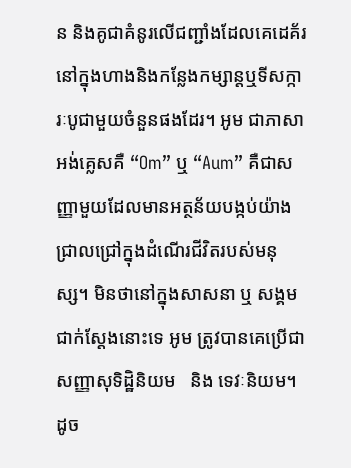ន និងគូជាគំនូរលើជញ្ជាំងដែលគេដេគ័រនៅក្នុងហាងនិងកន្លែងកម្សាន្តឬទីសក្ការៈបូជាមួយចំនួនផងដែរ។ អូម ជាភាសាអង់គ្លេសគឺ “Om” ឬ “Aum” គឺជាសញ្ញាមួយដែលមានអត្ថន័យបង្កប់យ៉ាងជ្រាលជ្រៅក្នុងដំណើរជីវិតរបស់មនុស្ស។ មិនថានៅក្នុងសាសនា ឬ សង្គមជាក់ស្តែងនោះទេ អូម ត្រូវបានគេប្រើជាសញ្ញាសុទិដ្ឋិនិយម   និង ទេវៈនិយម។ ដូច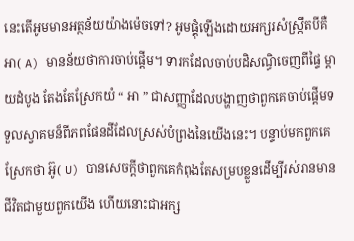នេះតើអូមមានអត្ថន័យយ៉ាងម៉េចទៅ? អូមផ្គុំឡើងដោយអក្សរសំស្រ្កឹតបីគឺ អា( A) មានន័យថាការចាប់ផ្តើម។ ទារកដែលចាប់បដិសណ្ធិចេញពីផ្ទៃ ម្តាយដំបូង តែងតែស្រែកយំ “ អា ” ជាសញ្ញាដែលបង្ហាញថាពួកគេចាប់ផ្តើមទទួលស្វាគមន៏ពីភពផែនដីដែលស្រស់បំព្រងនៃយើងនេះ។ បន្ទាប់មកពួកគេស្រែកថា អ៊ូ( U) បានសេចក្តីថាពួកគេកំពុងតែសម្របខ្លួនដើម្បីរស់រានមានជីវិតជាមួយពួកយើង ហើយនោះជាអក្ស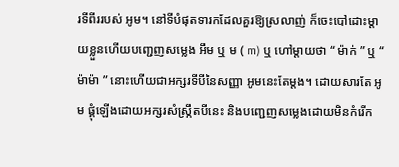រទីពីររបស់ អូម។ នៅទីបំផុតទារកដែលគួរឱ្យស្រលាញ់ ក៏ចេះបៅដោះម្តាយខ្លួនហើយបញ្ជេញសម្លេង អឹម ឬ ម ( m) ឬ ហៅម្តាយថា “ ម៉ាក់ ” ឬ “ ម៉ាម៉ា ” នោះហើយជាអក្សរទីបីនៃសញ្ញា អូមនេះតែម្តង។ ដោយសារតែ អូម ផ្គុំឡើងដោយអក្សរសំស្រ្កឹតបីនេះ និងបញ្ជេញសម្លេងដោយមិនកំរើក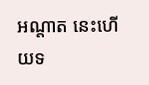អណ្តាត នេះហើយទ